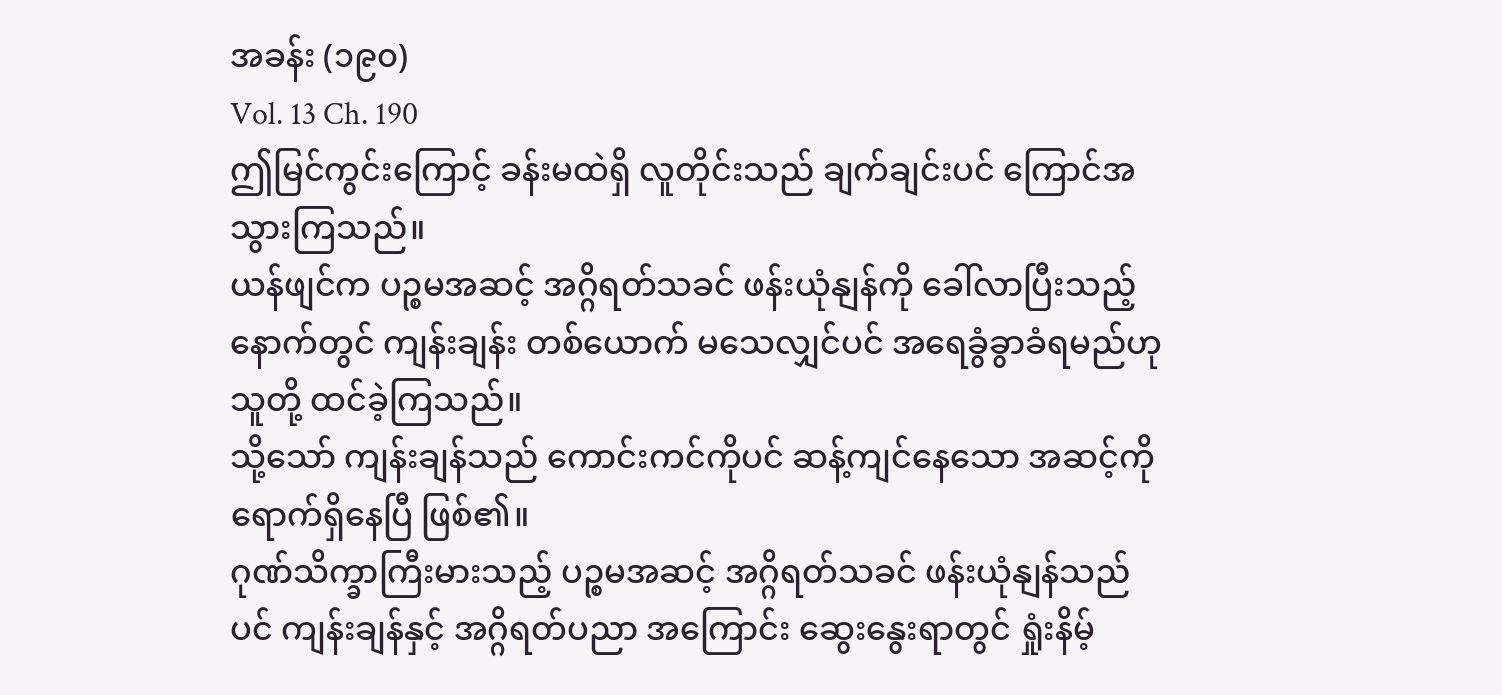အခန်း (၁၉၀)
Vol. 13 Ch. 190
ဤမြင်ကွင်းကြောင့် ခန်းမထဲရှိ လူတိုင်းသည် ချက်ချင်းပင် ကြောင်အသွားကြသည်။
ယန်ဖျင်က ပဉ္စမအဆင့် အဂ္ဂိရတ်သခင် ဖန်းယုံနျန်ကို ခေါ်လာပြီးသည့်နောက်တွင် ကျန်းချန်း တစ်ယောက် မသေလျှင်ပင် အရေခွံခွာခံရမည်ဟု သူတို့ ထင်ခဲ့ကြသည်။
သို့သော် ကျန်းချန်သည် ကောင်းကင်ကိုပင် ဆန့်ကျင်နေသော အဆင့်ကို ရောက်ရှိနေပြီ ဖြစ်၏။
ဂုဏ်သိက္ခာကြီးမားသည့် ပဉ္စမအဆင့် အဂ္ဂိရတ်သခင် ဖန်းယုံနျန်သည်ပင် ကျန်းချန်နှင့် အဂ္ဂိရတ်ပညာ အကြောင်း ဆွေးနွေးရာတွင် ရှုံးနိမ့်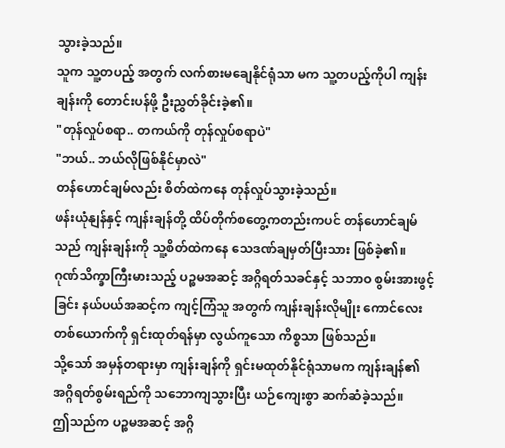သွားခဲ့သည်။
သူက သူ့တပည့် အတွက် လက်စားမချေနိုင်ရုံသာ မက သူ့တပည့်ကိုပါ ကျန်းချန်းကို တောင်းပန်ဖို့ ဦးညွှတ်ခိုင်းခဲ့၏။
"တုန်လှုပ်စရာ.. တကယ်ကို တုန်လှုပ်စရာပဲ"
"ဘယ်.. ဘယ်လိုဖြစ်နိုင်မှာလဲ"
တန်ဟောင်ချမ်လည်း စိတ်ထဲကနေ တုန်လှုပ်သွားခဲ့သည်။
ဖန်းယုံနျန်နှင့် ကျန်းချန်တို့ ထိပ်တိုက်စတွေ့ကတည်းကပင် တန်ဟောင်ချမ်သည် ကျန်းချန်းကို သူ့စိတ်ထဲကနေ သေဒဏ်ချမှတ်ပြီးသား ဖြစ်ခဲ့၏။
ဂုဏ်သိက္ခာကြီးမားသည့် ပဉ္စမအဆင့် အဂ္ဂိရတ်သခင်နှင့် သဘာဝ စွမ်းအားဖွင့်ခြင်း နယ်ပယ်အဆင့်က ကျင့်ကြံသူ အတွက် ကျန်းချန်းလိုမျိုး ကောင်လေးတစ်ယောက်ကို ရှင်းထုတ်ရန်မှာ လွယ်ကူသော ကိစ္စသာ ဖြစ်သည်။
သို့သော် အမှန်တရားမှာ ကျန်းချန်ကို ရှင်းမထုတ်နိုင်ရုံသာမက ကျန်းချန်၏ အဂ္ဂိရတ်စွမ်းရည်ကို သဘောကျသွားပြီး ယဉ်ကျေးစွာ ဆက်ဆံခဲ့သည်။
ဤသည်က ပဉ္စမအဆင့် အဂ္ဂိ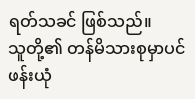ရတ်သခင် ဖြစ်သည်။
သူတို့၏ တန်မိသားစုမှာပင် ဖန်းယုံ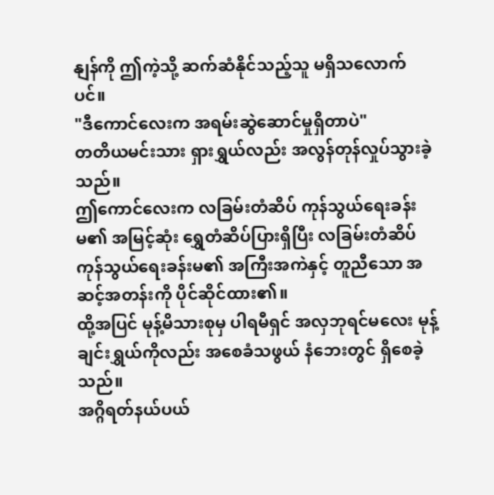နျန်ကို ဤကဲ့သို့ ဆက်ဆံနိုင်သည့်သူ မရှိသလောက်ပင်။
"ဒီကောင်လေးက အရမ်းဆွဲဆောင်မှုရှိတာပဲ"
တတိယမင်းသား ရှားရွှယ်လည်း အလွန်တုန်လှုပ်သွားခဲ့သည်။
ဤကောင်လေးက လခြမ်းတံဆိပ် ကုန်သွယ်ရေးခန်းမ၏ အမြင့်ဆုံး ရွှေတံဆိပ်ပြားရှိပြီး လခြမ်းတံဆိပ် ကုန်သွယ်ရေးခန်းမ၏ အကြီးအကဲနှင့် တူညီသော အဆင့်အတန်းကို ပိုင်ဆိုင်ထား၏။
ထို့အပြင် မုန့်မိသားစုမှ ပါရမီရှင် အလှဘုရင်မလေး မုန့်ချင်းရွှယ်ကိုလည်း အစေခံသဖွယ် နံဘေးတွင် ရှိစေခဲ့သည်။
အဂ္ဂိရတ်နယ်ပယ်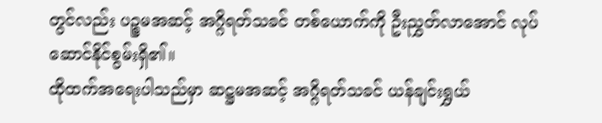တွင်လည်း ပဉ္စမအဆင့် အဂ္ဂိရတ်သခင် တစ်ယောက်ကို ဦးညွှတ်လာအောင် လုပ်ဆောင်နိုင်စွမ်းရှိ၏။
ထိုထက်အရေးပါသည်မှာ ဆဋ္ဌမအဆင့် အဂ္ဂိရတ်သခင် ယန်ချင်းရွှယ်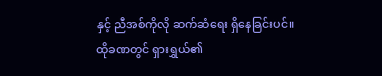နှင့် ညီအစ်ကိုလို ဆက်ဆံရေး ရှိနေခြင်းပင်။
ထိုခဏတွင် ရှားရွှယ်၏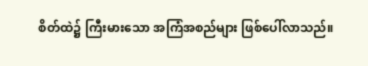စိတ်ထဲ၌ ကြီးမားသော အကြံအစည်များ ဖြစ်ပေါ်လာသည်။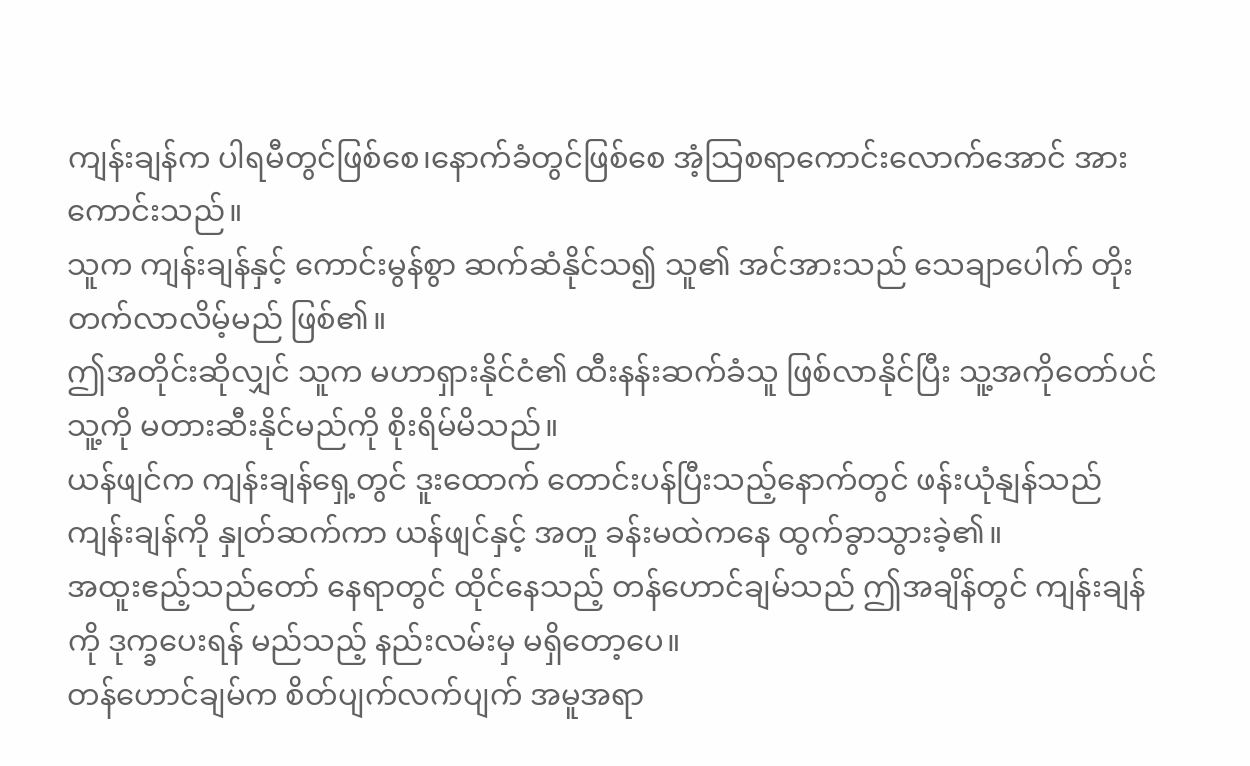ကျန်းချန်က ပါရမီတွင်ဖြစ်စေ၊နောက်ခံတွင်ဖြစ်စေ အံ့သြစရာကောင်းလောက်အောင် အားကောင်းသည်။
သူက ကျန်းချန်နှင့် ကောင်းမွန်စွာ ဆက်ဆံနိုင်သ၍ သူ၏ အင်အားသည် သေချာပေါက် တိုးတက်လာလိမ့်မည် ဖြစ်၏။
ဤအတိုင်းဆိုလျှင် သူက မဟာရှားနိုင်ငံ၏ ထီးနန်းဆက်ခံသူ ဖြစ်လာနိုင်ပြီး သူ့အကိုတော်ပင် သူ့ကို မတားဆီးနိုင်မည်ကို စိုးရိမ်မိသည်။
ယန်ဖျင်က ကျန်းချန်ရှေ့တွင် ဒူးထောက် တောင်းပန်ပြီးသည့်နောက်တွင် ဖန်းယုံနျန်သည် ကျန်းချန်ကို နှုတ်ဆက်ကာ ယန်ဖျင်နှင့် အတူ ခန်းမထဲကနေ ထွက်ခွာသွားခဲ့၏။
အထူးဧည့်သည်တော် နေရာတွင် ထိုင်နေသည့် တန်ဟောင်ချမ်သည် ဤအချိန်တွင် ကျန်းချန်ကို ဒုက္ခပေးရန် မည်သည့် နည်းလမ်းမှ မရှိတော့ပေ။
တန်ဟောင်ချမ်က စိတ်ပျက်လက်ပျက် အမူအရာ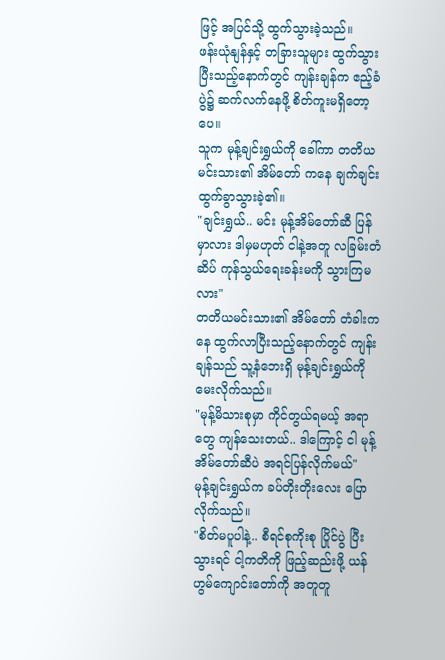ဖြင့် အပြင်သို့ ထွက်သွားခဲ့သည်။
ဖန်းယုံနျန်နှင့် တခြားသူများ ထွက်သွားပြီးသည့်နောက်တွင် ကျန်းချန်က ဧည့်ခံပွဲ၌ ဆက်လက်နေဖို့ စိတ်ကူးမရှိတော့ပေ။
သူက မုန့်ချင်းရွှယ်ကို ခေါ်ကာ တတိယမင်းသား၏ အိမ်တော် ကနေ ချက်ချင်း ထွက်ခွာသွားခဲ့၏။
"ချင်းရွှယ်.. မင်း မုန့်အိမ်တော်ဆီ ပြန်မှာလား ဒါမှမဟုတ် ငါနဲ့အတူ လခြမ်းတံဆိပ် ကုန်သွယ်ရေးခန်းမကို သွားကြမလား"
တတိယမင်းသား၏ အိမ်တော် တံခါးကနေ ထွက်လာပြီးသည့်နောက်တွင် ကျန်းချန်သည် သူ့နံဘေးရှိ မုန့်ချင်းရွှယ်ကို မေးလိုက်သည်။
"မုန့်မိသားစုမှာ ကိုင်တွယ်ရမယ့် အရာတွေ ကျန်သေးတယ်.. ဒါကြောင့် ငါ မုန့်အိမ်တော်ဆီပဲ အရင်ပြန်လိုက်မယ်"
မုန့်ချင်းရွှယ်က ခပ်တိုးတိုးလေး ပြောလိုက်သည်။
"စိတ်မပူပါနဲ့.. စီရင်စုကိုးစု ပြိုင်ပွဲ ပြီးသွားရင် ငါ့ကတိကို ဖြည့်ဆည်းဖို့ ယန်ဟွမ်ကျောင်းတော်ကို အတူတူ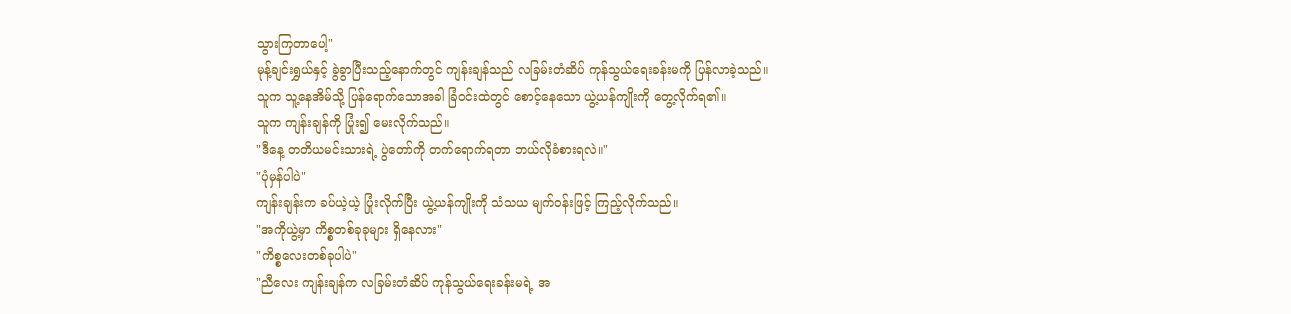သွားကြတာပေါ့"
မုန့်ချင်းရွှယ်နှင့် ခွဲခွာပြီးသည့်နောက်တွင် ကျန်းချန်သည် လခြမ်းတံဆိပ် ကုန်သွယ်ရေးခန်းမကို ပြန်လာခဲ့သည်။
သူက သူ့နေအိမ်သို့ ပြန်ရောက်သောအခါ ခြံဝင်းထဲတွင် စောင့်နေသော ယွဲ့ယန်ကျိုးကို တွေ့လိုက်ရ၏။
သူက ကျန်းချန်ကို ပြုံး၍ မေးလိုက်သည်။
"ဒီနေ့ တတိယမင်းသားရဲ့ ပွဲတော်ကို တက်ရောက်ရတာ ဘယ်လိုခံစားရလဲ။"
"ပုံမှန်ပါပဲ"
ကျန်းချန်းက ခပ်ယဲ့ယဲ့ ပြုံးလိုက်ပြီး ယွဲ့ယန်ကျိုးကို သံသယ မျက်ဝန်းဖြင့် ကြည့်လိုက်သည်။
"အကိုယွဲ့မှာ ကိစ္စတစ်ခုခုများ ရှိနေလား"
"ကိစ္စလေးတစ်ခုပါပဲ"
"ညီလေး ကျန်းချန်က လခြမ်းတံဆိပ် ကုန်သွယ်ရေးခန်းမရဲ့ အ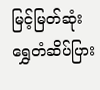မြင့်မြတ်ဆုံး ရွှေတံဆိပ်ပြား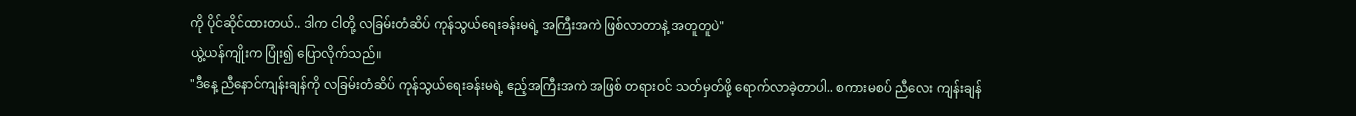ကို ပိုင်ဆိုင်ထားတယ်.. ဒါက ငါတို့ လခြမ်းတံဆိပ် ကုန်သွယ်ရေးခန်းမရဲ့ အကြီးအကဲ ဖြစ်လာတာနဲ့ အတူတူပဲ"
ယွဲ့ယန်ကျိုးက ပြုံး၍ ပြောလိုက်သည်။
"ဒီနေ့ ညီနောင်ကျန်းချန်ကို လခြမ်းတံဆိပ် ကုန်သွယ်ရေးခန်းမရဲ့ ဧည့်အကြီးအကဲ အဖြစ် တရားဝင် သတ်မှတ်ဖို့ ရောက်လာခဲ့တာပါ.. စကားမစပ် ညီလေး ကျန်းချန်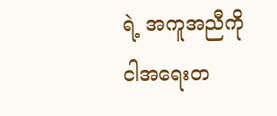ရဲ့ အကူအညီကို ငါအရေးတ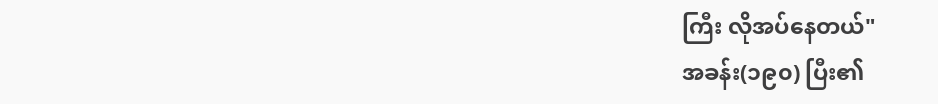ကြီး လိုအပ်နေတယ်"
အခန်း(၁၉၀) ပြီး၏